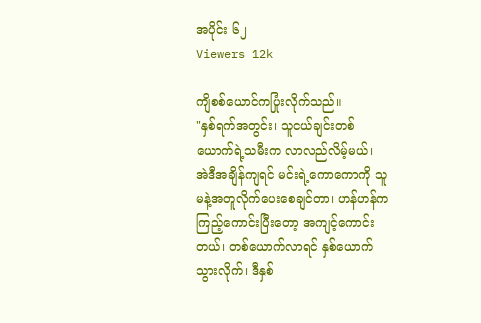အပိုင်း ၆၂
Viewers 12k

ကျိစစ်ယောင်ကပြုံးလိုက်သည်။
"နှစ်ရက်အတွင်း၊ သူငယ်ချင်းတစ်ယောက်ရဲ့သမီးက လာလည်လိမ့်မယ်၊ အဲဒီအချိန်ကျရင် မင်းရဲ့ကောကောကို သူမနဲ့အတူလိုက်ပေးစေချင်တာ၊ ဟန်ဟန်က ကြည့်ကောင်းပြီးတော့ အကျင့်ကောင်းတယ်၊ တစ်ယောက်လာရင် နှစ်ယောက်သွားလိုက်၊ ဒီနှစ်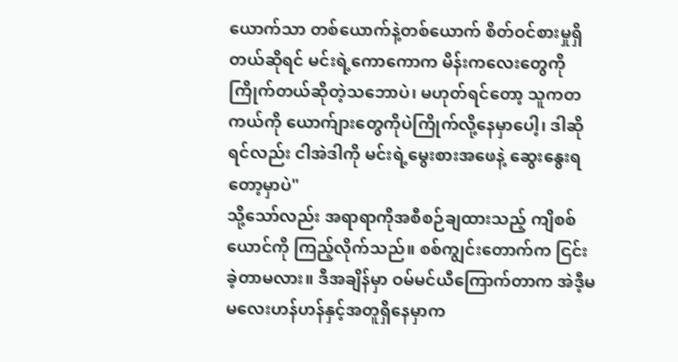ယောက်သာ တစ်ယောက်နဲ့တစ်ယောက် စိတ်ဝင်စားမှုရှိတယ်ဆိုရင် မင်းရဲ့ကောကောက မိန်းကလေးတွေကိုကြိုက်တယ်ဆိုတဲ့သဘောပဲ၊ မဟုတ်ရင်တော့ သူကတကယ်ကို ယောက်ျားတွေကိုပဲကြိုက်လို့နေမှာပေါ့၊ ဒါဆိုရင်လည်း ငါအဲဒါကို မင်းရဲ့မွေးစားအဖေနဲ့ ဆွေးနွေးရတော့မှာပဲ"
သို့သော်လည်း အရာရာကိုအစီစဉ်ချထားသည့် ကျိစစ်ယောင်ကို ကြည့်လိုက်သည်။ စစ်ကျွင်းတောက်က ငြင်းခဲ့တာမလား။ ဒီအချိန်မှာ ဝမ်မင်ယီကြောက်တာက အဲဒီ့မမလေးဟန်ဟန်နှင့်အတူရှိနေမှာက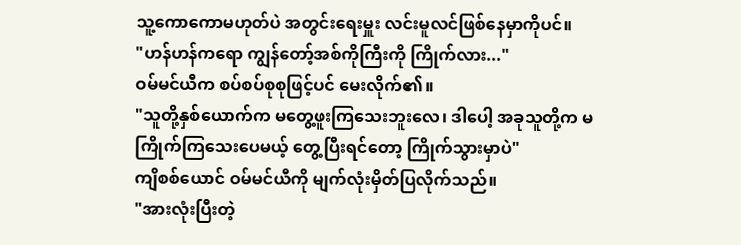သူ့ကောကောမဟုတ်ပဲ အတွင်းရေးမှူး လင်းမူလင်ဖြစ်နေမှာကိုပင်။
"ဟန်ဟန်ကရော ကျွန်တော့်အစ်ကိုကြီးကို ကြိုက်လား..."
ဝမ်မင်ယီက စပ်စပ်စုစုဖြင့်ပင် မေးလိုက်၏။
"သူတို့နှစ်ယောက်က မတွေ့ဖူးကြသေးဘူးလေ၊ ဒါပေါ့ အခုသူတို့က မကြိုက်ကြသေးပေမယ့် တွေ့ပြီးရင်တော့ ကြိုက်သွားမှာပဲ"
ကျိစစ်ယောင် ဝမ်မင်ယီကို မျက်လုံးမှိတ်ပြလိုက်သည်။
"အားလုံးပြီးတဲ့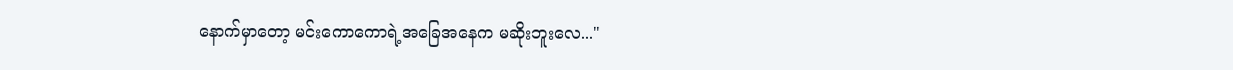နောက်မှာတော့ မင်းကောကောရဲ့အခြေအနေက မဆိုးဘူးလေ..."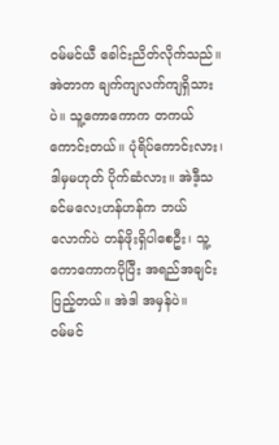ဝမ်မင်ယီ ခေါင်းညိတ်လိုက်သည်။ အဲတာက ချက်ကျလက်ကျရှိသားပဲ။ သူ့ကောကောက တကယ်ကောင်းတယ်။ ပုံရိပ်ကောင်းလား၊ ဒါမှမဟုတ် ပိုက်ဆံလား။ အဲဒီ့သခင်မလေးဟန်ဟန်က ဘယ်လောက်ပဲ တန်ဖိုးရှိပါစေဦး၊ သူ့ကောကောကပိုပြီး အရည်အချင်းပြည့်တယ်။ အဲဒါ အမှန်ပဲ။
ဝမ်မင်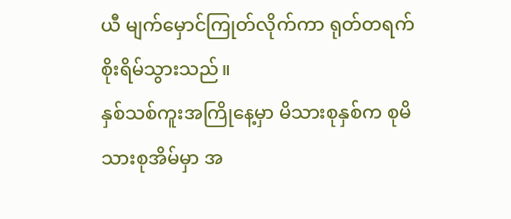ယီ မျက်မှောင်ကြုတ်လိုက်ကာ ရုတ်တရက် စိုးရိမ်သွားသည်။
နှစ်သစ်ကူးအကြိုနေ့မှာ မိသားစုနှစ်က စုမိသားစုအိမ်မှာ အ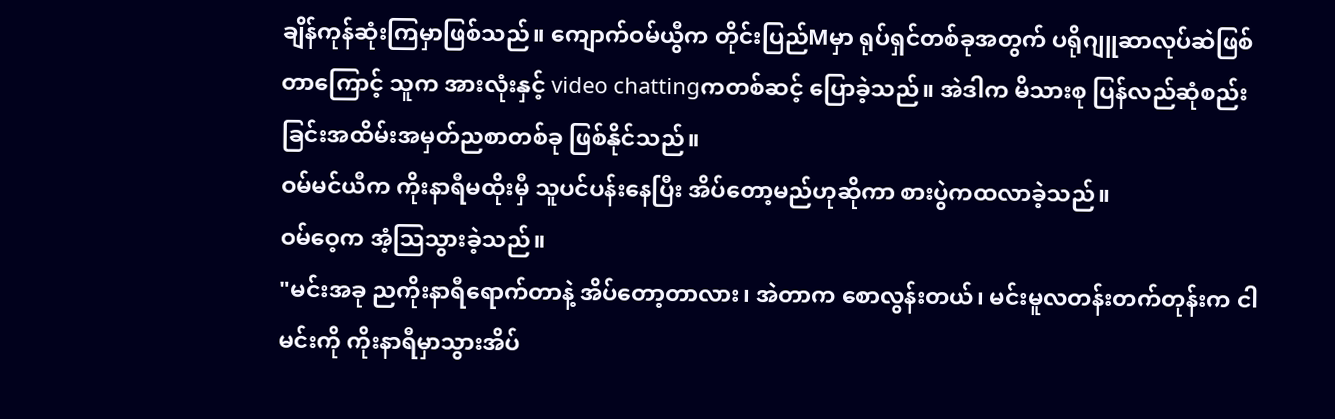ချိန်ကုန်ဆုံးကြမှာဖြစ်သည်။ ကျောက်ဝမ်ယွီက တိုင်းပြည်Mမှာ ရုပ်ရှင်တစ်ခုအတွက် ပရိုဂျူဆာလုပ်ဆဲဖြစ်တာကြောင့် သူက အားလုံးနှင့် video chattingကတစ်ဆင့် ပြောခဲ့သည်။ အဲဒါက မိသားစု ပြန်လည်ဆုံစည်းခြင်းအထိမ်းအမှတ်ညစာတစ်ခု ဖြစ်နိုင်သည်။
ဝမ်မင်ယီက ကိုးနာရီမထိုးမှီ သူပင်ပန်းနေပြီး အိပ်တော့မည်ဟုဆိုကာ စားပွဲကထလာခဲ့သည်။
ဝမ်ဝေ့က အံ့သြသွားခဲ့သည်။
"မင်းအခု ညကိုးနာရီရောက်တာနဲ့ အိပ်တော့တာလား၊ အဲတာက စောလွန်းတယ်၊ မင်းမူလတန်းတက်တုန်းက ငါမင်းကို ကိုးနာရီမှာသွားအိပ်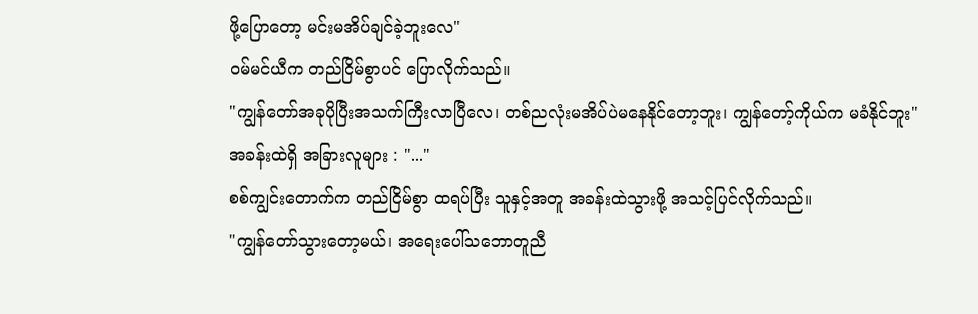ဖို့ပြောတော့ မင်းမအိပ်ချင်ခဲ့ဘူးလေ"
ဝမ်မင်ယီက တည်ငြိမ်စွာပင် ပြောလိုက်သည်။
"ကျွန်တော်အခုပိုပြီးအသက်ကြီးလာပြီလေ၊ တစ်ညလုံးမအိပ်ပဲမနေနိုင်တော့ဘူး၊ ကျွန်တော့်ကိုယ်က မခံနိုင်ဘူး"
အခန်းထဲရှိ အခြားလူများ : "..."
စစ်ကျွင်းတောက်က တည်ငြိမ်စွာ ထရပ်ပြီး သူနှင့်အတူ အခန်းထဲသွားဖို့ အသင့်ပြင်လိုက်သည်။
"ကျွန်တော်သွားတော့မယ်၊ အရေးပေါ်သဘောတူညီ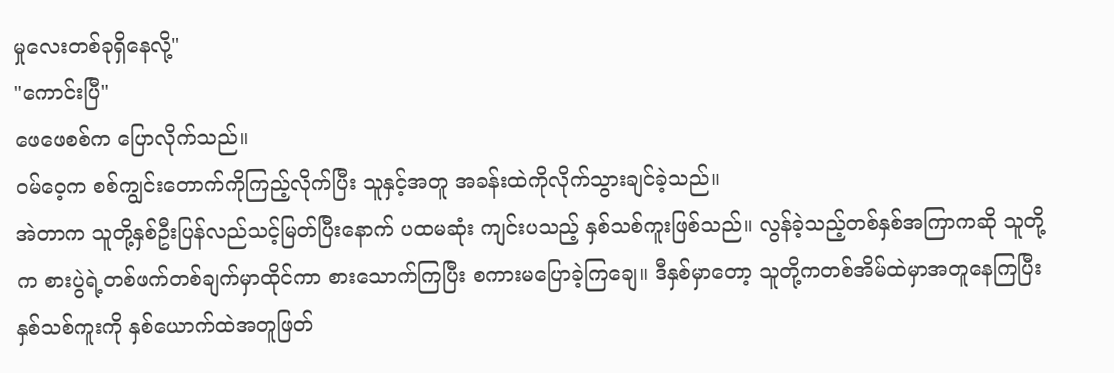မှုလေးတစ်ခုရှိနေလို့"
"ကောင်းပြီ"
ဖေဖေစစ်က ပြောလိုက်သည်။
ဝမ်ဝေ့က စစ်ကျွင်းတောက်ကိုကြည့်လိုက်ပြီး သူနှင့်အတူ အခန်းထဲကိုလိုက်သွားချင်ခဲ့သည်။
အဲတာက သူတို့နှစ်ဦးပြန်လည်သင့်မြတ်ပြီးနောက် ပထမဆုံး ကျင်းပသည့် နှစ်သစ်ကူးဖြစ်သည်။ လွန်ခဲ့သည့်တစ်နှစ်အကြာကဆို သူတို့က စားပွဲရဲ့တစ်ဖက်တစ်ချက်မှာထိုင်ကာ စားသောက်ကြပြီး စကားမပြောခဲ့ကြချေ။ ဒီနှစ်မှာတော့ သူတို့ကတစ်အိမ်ထဲမှာအတူနေကြပြီး နှစ်သစ်ကူးကို နှစ်ယောက်ထဲအတူဖြတ်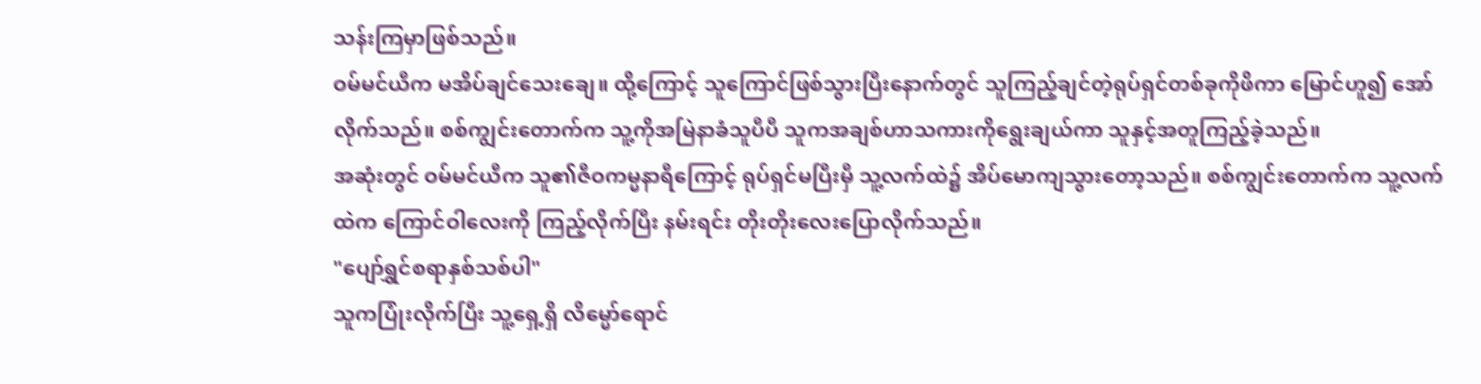သန်းကြမှာဖြစ်သည်။
ဝမ်မင်ယီက မအိပ်ချင်သေးချေ။ ထို့ကြောင့် သူကြောင်ဖြစ်သွားပြီးနောက်တွင် သူကြည့်ချင်တဲ့ရုပ်ရှင်တစ်ခုကိုဖိကာ မြောင်ဟူ၍ အော်လိုက်သည်။ စစ်ကျွင်းတောက်က သူ့ကိုအမြဲနာခံသူပီပီ သူကအချစ်ဟာသကားကိုရွေးချယ်ကာ သူနှင့်အတူကြည့်ခဲ့သည်။
အဆုံးတွင် ဝမ်မင်ယီက သူ၏ဇီဝကမ္မနာရီကြောင့် ရုပ်ရှင်မပြီးမှီ သူ့လက်ထဲ၌ အိပ်မောကျသွားတော့သည်။ စစ်ကျွင်းတောက်က သူ့လက်ထဲက ကြောင်ဝါလေးကို ကြည့်လိုက်ပြီး နမ်းရင်း တိုးတိုးလေးပြောလိုက်သည်။
"ပျော်ရွှင်စရာနှစ်သစ်ပါ"
သူကပြုံးလိုက်ပြီး သူ့ရှေ့ရှိ လိမ္မော်ရောင်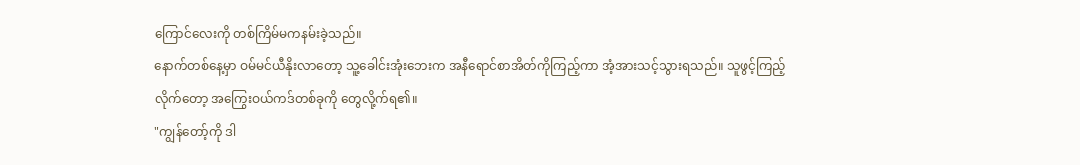ကြောင်လေးကို တစ်ကြိမ်မကနမ်းခဲ့သည်။
နောက်တစ်နေ့မှာ ဝမ်မင်ယီနိုးလာတော့ သူ့ခေါင်းအုံးဘေးက အနီရောင်စာအိတ်ကိုကြည့်ကာ အံ့အားသင့်သွားရသည်။ သူဖွင့်ကြည့်လိုက်တော့ အကြွေးဝယ်ကဒ်တစ်ခုကို တွေလို့က်ရ၏။
"ကျွန်တော့်ကို ဒါ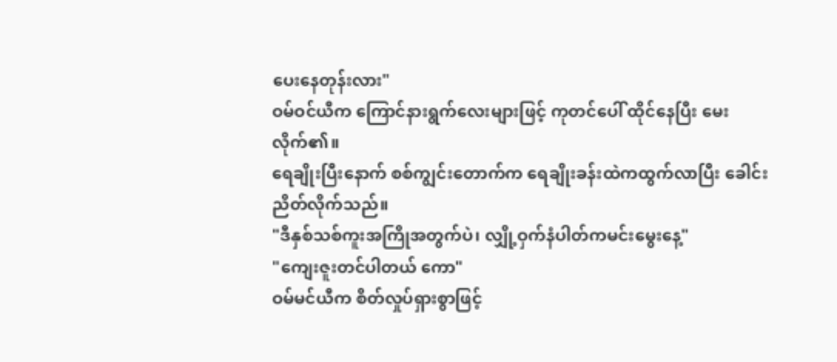ပေးနေတုန်းလား"
ဝမ်ဝင်ယီက ကြောင်နားရွက်လေးများဖြင့် ကုတင်ပေါ် ထိုင်နေပြီး မေးလိုက်၏။
ရေချိုးပြီးနောက် စစ်ကျွင်းတောက်က ရေချိုးခန်းထဲကထွက်လာပြီး ခေါင်းညိတ်လိုက်သည်။
"ဒီနှစ်သစ်ကူးအကြိုအတွက်ပဲ၊ လျှို့ဝှက်နံပါတ်ကမင်းမွေးနေ့"
"ကျေးဇူးတင်ပါတယ် ကော"
ဝမ်မင်ယီက စိတ်လှုပ်ရှားစွာဖြင့်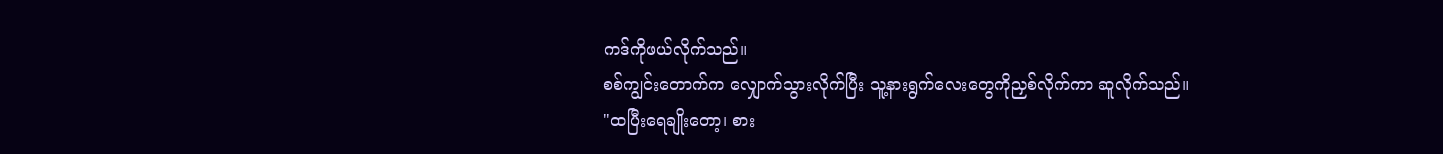ကဒ်ကိုဖယ်လိုက်သည်။
စစ်ကျွင်းတောက်က လျှောက်သွားလိုက်ပြီး သူ့နားရွက်လေးတွေကိုညှစ်လိုက်ကာ ဆူလိုက်သည်။
"ထပြီးရေချိုးတော့၊ စား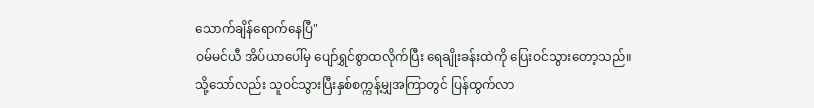သောက်ချိန်ရောက်နေပြီ"
ဝမ်မင်ယီ အိပ်ယာပေါ်မှ ပျော်ရွှင်စွာထလိုက်ပြီး ရေချိုးခန်းထဲကို ပြေးဝင်သွားတော့သည်။
သို့သော်လည်း သူဝင်သွားပြီးနှစ်စက္ကန့်မျှအကြာတွင် ပြန်ထွက်လာ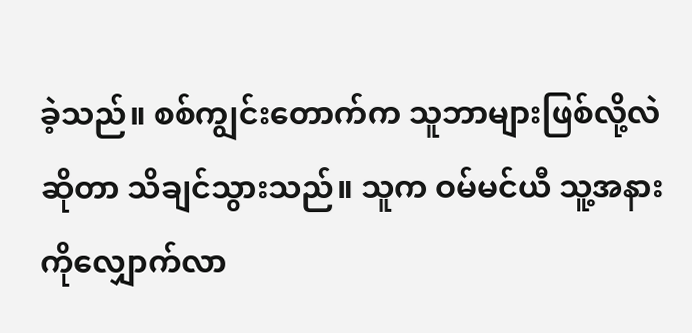ခဲ့သည်။ စစ်ကျွင်းတောက်က သူဘာများဖြစ်လို့လဲဆိုတာ သိချင်သွားသည်။ သူက ဝမ်မင်ယီ သူ့အနားကိုလျှောက်လာ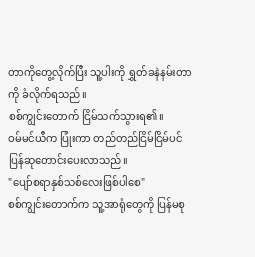တာကိုတွေ့လိုက်ပြီး သူ့ပါးကို ရွှတ်ခနဲနမ်းတာကို ခံလိုက်ရသည်။
စစ်ကျွင်းတောက် ငြိမ်သက်သွားရ၏။
ဝမ်မင်ယီက ပြုံးကာ တည်တည်ငြိမ်ငြိမ်ပင် ပြန်ဆုတောင်းပေးလာသည်။
"ပျော်စရာနှစ်သစ်လေးဖြစ်ပါစေ"
စစ်ကျွင်းတောက်က သူ့အာရုံတွေကို ပြန်မစု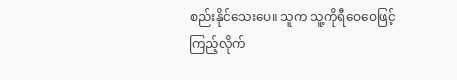စည်းနိုင်သေးပေ။ သူက သူ့ကိုရီဝေဝေဖြင့်ကြည့်လိုက်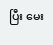ပြီး မေး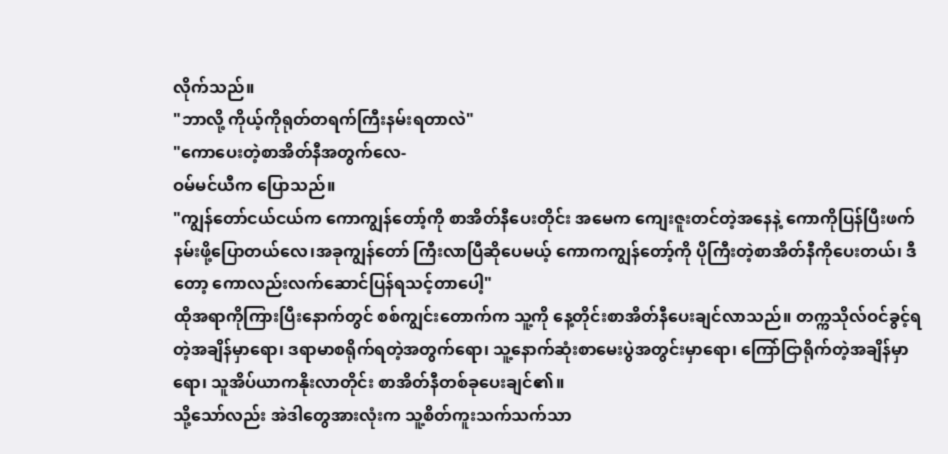လိုက်သည်။
"ဘာလို့ ကိုယ့်ကိုရုတ်တရက်ကြီးနမ်းရတာလဲ"
"ကောပေးတဲ့စာအိတ်နီအတွက်လေ-
ဝမ်မင်ယီက ပြောသည်။
"ကျွန်တော်ငယ်ငယ်က ကောကျွန်တော့်ကို စာအိတ်နီပေးတိုင်း အမေက ကျေးဇူးတင်တဲ့အနေနဲ့ ကောကိုပြန်ပြီးဖက်နမ်းဖို့ပြောတယ်လေ၊အခုကျွန်တော် ကြီးလာပြီဆိုပေမယ့် ကောကကျွန်တော့်ကို ပိုကြီးတဲ့စာအိတ်နီကိုပေးတယ်၊ ဒီတော့ ကောလည်းလက်ဆောင်ပြန်ရသင့်တာပေါ့"
ထိုအရာကိုကြားပြီးနောက်တွင် စစ်ကျွင်းတောက်က သူ့ကို နေ့တိုင်းစာအိတ်နီပေးချင်လာသည်။ တက္ကသိုလ်ဝင်ခွင့်ရတဲ့အချိန်မှာရော၊ ဒရာမာစရိုက်ရတဲ့အတွက်ရော၊ သူ့နောက်ဆုံးစာမေးပွဲအတွင်းမှာရော၊ ကြော်ငြာရိုက်တဲ့အချိန်မှာရော၊ သူအိပ်ယာကနိုးလာတိုင်း စာအိတ်နီတစ်ခုပေးချင်၏။
သို့သော်လည်း အဲဒါတွေအားလုံးက သူ့စိတ်ကူးသက်သက်သာ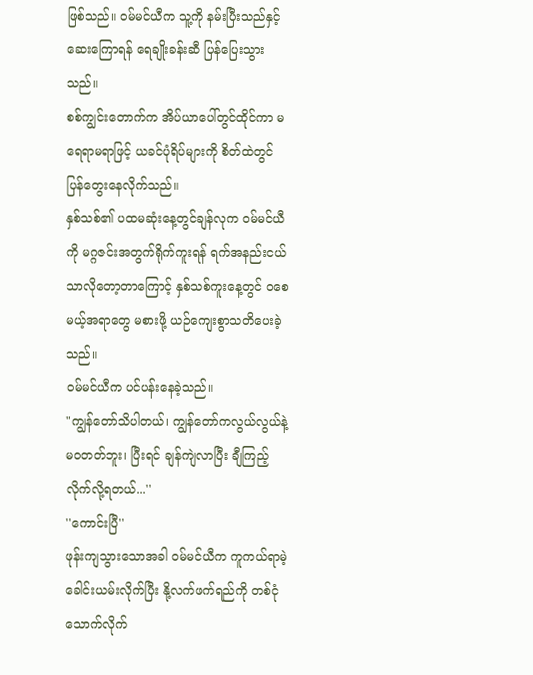ဖြစ်သည်။ ဝမ်မင်ယီက သူ့ကို နမ်းပြီးသည်နှင့် ဆေးကြောရန် ရေချိုးခန်းဆီ ပြန်ပြေးသွားသည်။
စစ်ကျွင်းတောက်က အိပ်ယာပေါ်တွင်ထိုင်ကာ မရေရာမရာဖြင့် ယခင်ပုံရိပ်များကို စိတ်ထဲတွင် ပြန်တွေးနေလိုက်သည်။
နှစ်သစ်၏ ပထမဆုံးနေ့တွင်ချန်လုက ဝမ်မင်ယီကို မဂ္ဂဇင်းအတွက်ရိုက်ကူးရန် ရက်အနည်းငယ်သာလိုတော့တာကြောင့် နှစ်သစ်ကူးနေ့တွင် ဝစေမယ့်အရာတွေ မစားဖို့ ယဉ်ကျေးစွာသတိပေးခဲ့သည်။
ဝမ်မင်ယီက ပင်ပန်းနေခဲ့သည်။
"ကျွန်တော်သိပါတယ်၊ ကျွန်တော်ကလွယ်လွယ်နဲ့မဝတတ်ဘူး၊ ပြီးရင် ချန်ကျဲလာပြီး ချီကြည့်လိုက်လို့ရတယ်...''
''ကောင်းပြီ''
ဖုန်းကျသွားသောအခါ ဝမ်မင်ယီက ကူကယ်ရာမဲ့ ခေါင်းယမ်းလိုက်ပြီး နို့လက်ဖက်ရည်ကို တစ်ငုံသောက်လိုက်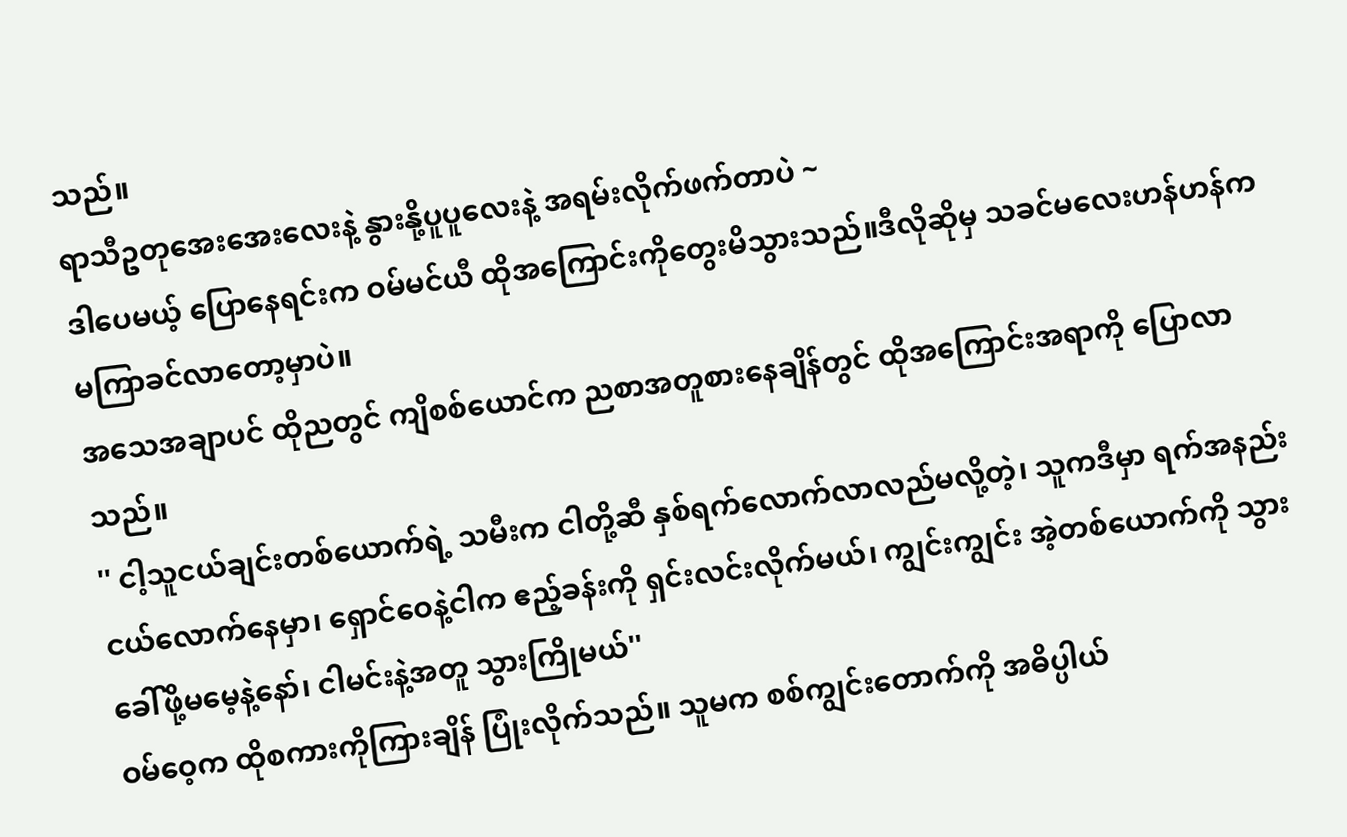သည်။
ရာသီဥတုအေးအေးလေးနဲ့ နွားနို့ပူပူလေးနဲ့ အရမ်းလိုက်ဖက်တာပဲ ~
ဒါပေမယ့် ပြောနေရင်းက ဝမ်မင်ယီ ထိုအကြောင်းကိုတွေးမိသွားသည်။ဒီလိုဆိုမှ သခင်မလေးဟန်ဟန်က မကြာခင်လာတော့မှာပဲ။
အသေအချာပင် ထိုညတွင် ကျိစစ်ယောင်က ညစာအတူစားနေချိန်တွင် ထိုအကြောင်းအရာကို ပြောလာသည်။
'' ငါ့သူငယ်ချင်းတစ်ယောက်ရဲ့ သမီးက ငါတို့ဆီ နှစ်ရက်လောက်လာလည်မလို့တဲ့၊ သူကဒီမှာ ရက်အနည်းငယ်လောက်နေမှာ၊ ရှောင်ဝေနဲ့ငါက ဧည့်ခန်းကို ရှင်းလင်းလိုက်မယ်၊ ကျွင်းကျွင်း အဲ့တစ်ယောက်ကို သွားခေါ်ဖို့မမေ့နဲ့နော်၊ ငါမင်းနဲ့အတူ သွားကြိုမယ်''
ဝမ်ဝေ့က ထိုစကားကိုကြားချိန် ပြုံးလိုက်သည်။ သူမက စစ်ကျွင်းတောက်ကို အဓိပ္ပါယ်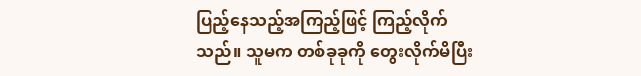ပြည့်နေသည့်အကြည့်ဖြင့် ကြည့်လိုက်သည်။ သူမက တစ်ခုခုကို တွေးလိုက်မိပြီး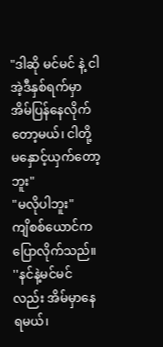"ဒါဆို မင်မင် နဲ့ ငါ အဲ့ဒီနှစ်ရက်မှာ အိမ်ပြန်နေလိုက်တော့မယ်၊ ငါတို့ မနှောင့်ယှက်တော့ဘူး"
"မလိုပါဘူး"
ကျိစစ်ယောင်က ပြောလိုက်သည်။
''နင်နဲ့မင်မင်လည်း အိမ်မှာနေရမယ်၊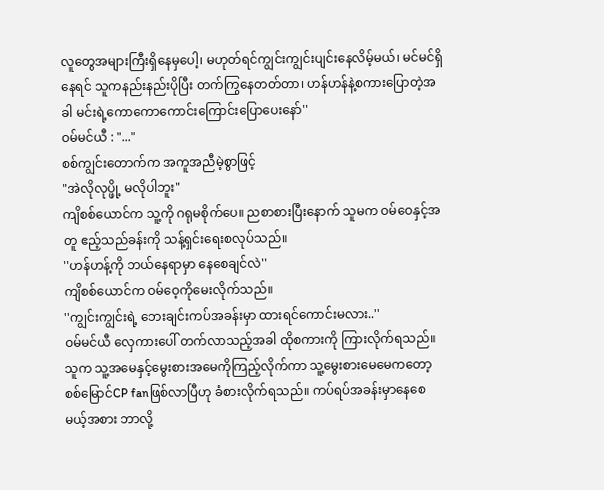လူတွေအများကြီးရှိနေမှပေါ့၊ မဟုတ်ရင်ကျွင်းကျွင်းပျင်းနေလိမ့်မယ်၊ မင်မင်ရှိနေရင် သူကနည်းနည်းပိုပြီး တက်ကြွနေတတ်တာ၊ ဟန်ဟန်နဲ့စကားပြောတဲ့အခါ မင်းရဲ့ကောကောကောင်းကြောင်းပြောပေးနော်''
ဝမ်မင်ယီ : "..."
စစ်ကျွင်းတောက်က အကူအညီမဲ့စွာဖြင့်
"အဲလိုလုပ္ဖို့ မလိုပါဘူး"
ကျိစစ်ယောင်က သူ့ကို ဂရုမစိုက်ပေ။ ညစာစားပြီးနောက် သူမက ဝမ်ဝေနှင့်အတူ ဧည့်သည်ခန်းကို သန့်ရှင်းရေးစလုပ်သည်။
''ဟန်ဟန့်ကို ဘယ်နေရာမှာ နေစေချင်လဲ''
ကျိစစ်ယောင်က ဝမ်ဝေ့ကိုမေးလိုက်သည်။
''ကျွင်းကျွင်းရဲ့ ဘေးချင်းကပ်အခန်းမှာ ထားရင်ကောင်းမလား..''
ဝမ်မင်ယီ လှေကားပေါ် တက်လာသည့်အခါ ထိုစကားကို ကြားလိုက်ရသည်။ သူက သူ့အမေနှင့်မွေးစားအမေကိုကြည့်လိုက်ကာ သူ့မွေးစားမေမေကတော့ စစ်မြောင်CP fanဖြစ်လာပြီဟု ခံစားလိုက်ရသည်။ ကပ်ရပ်အခန်းမှာနေစေမယ့်အစား ဘာလို့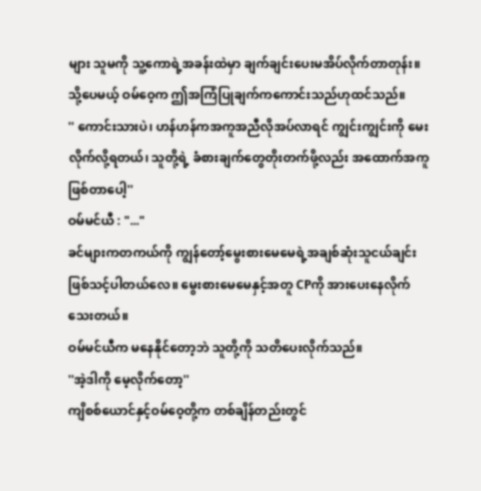များ သူမကို သူ့ကောရဲ့အခန်းထဲမှာ ချက်ချင်းပေးမအိပ်လိုက်တာတုန်း။
သို့ပေမယ့် ဝမ်ဝေ့က ဤအကြံပြုချက်ကကောင်းသည်ဟုထင်သည်။
'' ကောင်းသားပဲ၊ ဟန်ဟန်ကအကူအညီလိုအပ်လာရင် ကျွင်းကျွင်းကို မေးလိုက်လို့ရတယ်၊ သူတို့ရဲ့ ခံစားချက်တွေတိုးတက်ဖို့လည်း အထောက်အကူဖြစ်တာပေါ့''
ဝမ်မင်ယီ : "..."
ခင်များကတကယ်ကို ကျွန်တော့်မွေးစားမေမေရဲ့အချစ်ဆုံးသူငယ်ချင်းဖြစ်သင့်ပါတယ်လေ။ မွေးစားမေမေနှင့်အတူ CPကို အားပေးနေလိုက်သေးတယ်။
ဝမ်မင်ယီက မနေနိုင်တော့ဘဲ သူတို့ကို သတိပေးလိုက်သည်။
''အဲ့ဒါကို မေ့လိုက်တော့''
ကျိစစ်ယောင်နှင့်ဝမ်ဝေ့တို့က တစ်ချိန်တည်းတွင်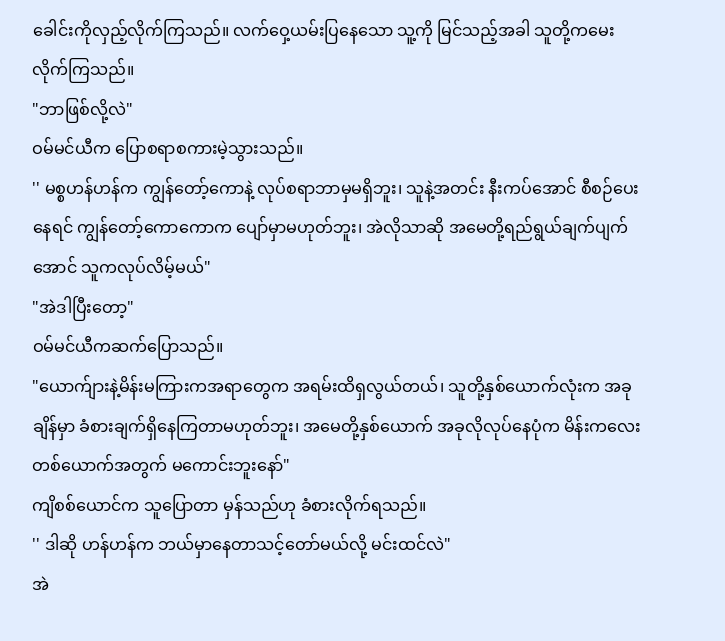ခေါင်းကိုလှည့်လိုက်ကြသည်။ လက်ဝှေ့ယမ်းပြနေသော သူ့ကို မြင်သည့်အခါ သူတို့ကမေးလိုက်ကြသည်။
"ဘာဖြစ်လို့လဲ"
ဝမ်မင်ယီက ပြောစရာစကားမဲ့သွားသည်။
'' မစ္စဟန်ဟန်က ကျွန်တော့်ကောနဲ့ လုပ်စရာဘာမှမရှိဘူး၊ သူနဲ့အတင်း နီးကပ်အောင် စီစဉ်ပေးနေရင် ကျွန်တော့်ကောကောက ပျော်မှာမဟုတ်ဘူး၊ အဲလိုသာဆို အမေတို့ရည်ရွယ်ချက်ပျက်အောင် သူကလုပ်လိမ့်မယ်"
"အဲဒါပြီးတော့"
ဝမ်မင်ယီကဆက်ပြောသည်။
"ယောက်ျားနဲ့မိန်းမကြားကအရာတွေက အရမ်းထိရှလွယ်တယ်၊ သူတို့နှစ်ယောက်လုံးက အခုချိန်မှာ ခံစားချက်ရှိနေကြတာမဟုတ်ဘူး၊ အမေတို့နှစ်ယောက် အခုလိုလုပ်နေပုံက မိန်းကလေးတစ်ယောက်အတွက် မကောင်းဘူးနော်"
ကျိစစ်ယောင်က သူပြောတာ မှန်သည်ဟု ခံစားလိုက်ရသည်။
'' ဒါဆို ဟန်ဟန်က ဘယ်မှာနေတာသင့်တော်မယ်လို့ မင်းထင်လဲ"
အဲ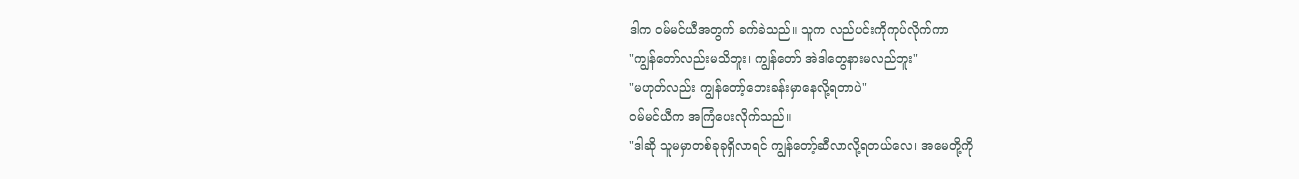ဒါက ဝမ်မင်ယီအတွက် ခက်ခဲသည်။ သူက လည်ပင်းကိုကုပ်လိုက်ကာ
"ကျွန်တော်လည်းမသိဘူး၊ ကျွန်တော် အဲဒါတွေနားမလည်ဘူး"
"မဟုတ်လည်း ကျွန်တော့်ဘေးခန်းမှာနေလို့ရတာပဲ"
ဝမ်မင်ယီက အကြံပေးလိုက်သည်။
"ဒါဆို သူမမှာတစ်ခုခုရှိလာရင် ကျွန်တော့်ဆီလာလို့ရတယ်လေ၊ အမေတို့ကို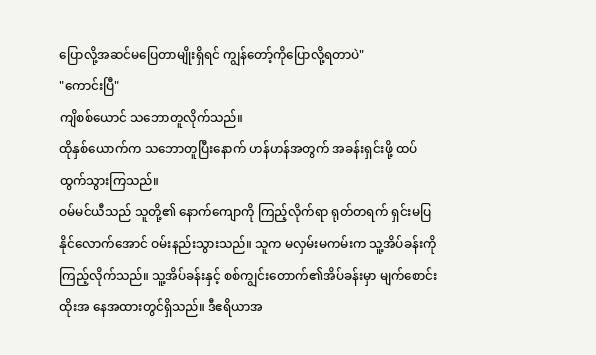ပြောလို့အဆင်မပြေတာမျိုးရှိရင် ကျွန်တော့်ကိုပြောလို့ရတာပဲ"
"ကောင်းပြီ"
ကျိစစ်ယောင် သဘောတူလိုက်သည်။
ထိုနှစ်ယောက်က သဘောတူပြီးနောက် ဟန်ဟန်အတွက် အခန်းရှင်းဖို့ ထပ်ထွက်သွားကြသည်။
ဝမ်မင်ယီသည် သူတို့၏ နောက်ကျောကို ကြည့်လိုက်ရာ ရုတ်တရက် ရှင်းမပြနိုင်လောက်အောင် ဝမ်းနည်းသွားသည်။ သူက မလှမ်းမကမ်းက သူ့အိပ်ခန်းကို ကြည့်လိုက်သည်။ သူ့အိပ်ခန်းနှင့် စစ်ကျွင်းတောက်၏အိပ်ခန်းမှာ မျက်စောင်းထိုးအ နေအထားတွင်ရှိသည်။ ဒီဧရိယာအ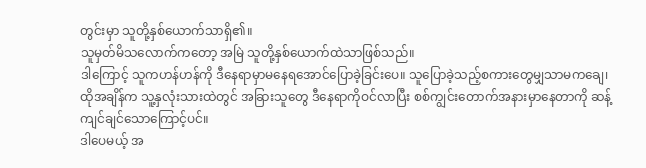တွင်းမှာ သူတို့နှစ်ယောက်သာရှိ၏။
သူမှတ်မိသလောက်ကတော့ အမြဲ သူတို့နှစ်ယောက်ထဲသာဖြစ်သည်။
ဒါကြောင့် သူကဟန်ဟန်ကို ဒီနေရာမှာမနေရအောင်ပြောခဲ့ခြင်းပေ။ သူပြောခဲ့သည့်စကားတွေမျှသာမကချေ၊ ထိုအချိန်က သူ့နှလုံးသားထဲတွင် အခြားသူတွေ ဒီနေရာကိုဝင်လာပြီး စစ်ကျွင်းတောက်အနားမှာနေတာကို ဆန့်ကျင်ချင်သောကြောင့်ပင်။
ဒါပေမယ့် အ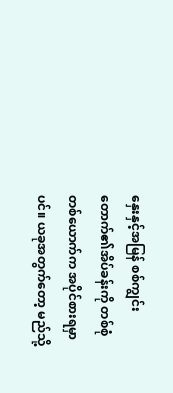နှေးနှင့်အမြန် စစ်ကျွင်းတောက်၏အိပ်ခန်းကို တစ်စုံတစ်ယောက်က အပိုင်စားရမှာပင်။ ယခုအတွက်တော့ မည်သို့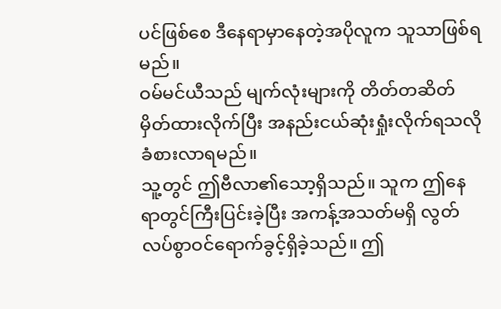ပင်ဖြစ်စေ ဒီနေရာမှာနေတဲ့အပိုလူက သူသာဖြစ်ရမည်။
ဝမ်မင်ယီသည် မျက်လုံးများကို တိတ်တဆိတ်မှိတ်ထားလိုက်ပြီး အနည်းငယ်ဆုံးရှုံးလိုက်ရသလို ခံစားလာရမည်။
သူ့တွင် ဤဗီလာ၏သော့ရှိသည်။ သူက ဤနေရာတွင်ကြီးပြင်းခဲ့ပြီး အကန့်အသတ်မရှိ လွတ်လပ်စွာဝင်ရောက်ခွင့်ရှိခဲ့သည်။ ဤ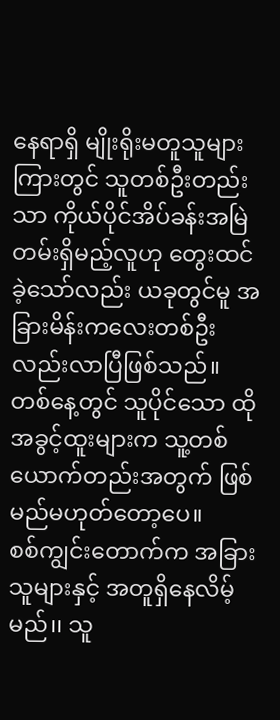နေရာရှိ မျိုးရိုးမတူသူများကြားတွင် သူတစ်ဦးတည်းသာ ကိုယ်ပိုင်အိပ်ခန်းအမြဲတမ်းရှိမည့်လူဟု တွေးထင်ခဲ့သော်လည်း ယခုတွင်မူ အခြားမိန်းကလေးတစ်ဦးလည်းလာပြီဖြစ်သည်။
တစ်နေ့တွင် သူပိုင်သော ထိုအခွင့်ထူးများက သူ့တစ်ယောက်တည်းအတွက် ဖြစ်မည်မဟုတ်တော့ပေ။
စစ်ကျွင်းတောက်က အခြားသူများနှင့် အတူရှိနေလိမ့်မည်၊၊ သူ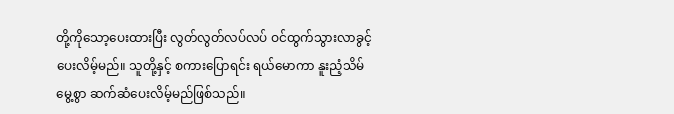တို့ကိုသော့ပေးထားပြီး လွတ်လွတ်လပ်လပ် ဝင်ထွက်သွားလာခွင့်ပေးလိမ့်မည်။ သူတို့နှင့် စကားပြောရင်း ရယ်မောကာ နူးညံ့သိမ်မွေ့စွာ ဆက်ဆံပေးလိမ့်မည်ဖြစ်သည်။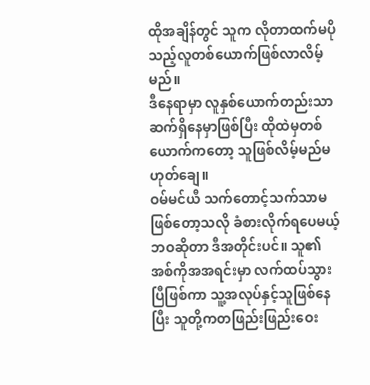ထိုအချိန်တွင် သူက လိုတာထက်မပိုသည့်လူတစ်ယောက်ဖြစ်လာလိမ့်မည်။
ဒီနေရာမှာ လူနှစ်ယောက်တည်းသာဆက်ရှိနေမှာဖြစ်ပြီး ထိုထဲမှတစ်ယောက်ကတော့ သူဖြစ်လိမ့်မည်မဟုတ်ချေ။
ဝမ်မင်ယီ သက်တောင့်သက်သာမဖြစ်တော့သလို ခံစားလိုက်ရပေမယ့် ဘဝဆိုတာ ဒီအတိုင်းပင်။ သူ၏အစ်ကိုအအရင်းမှာ လက်ထပ်သွားပြီဖြစ်ကာ သူ့အလုပ်နှင့်သူဖြစ်နေပြီး သူတို့ကတဖြည်းဖြည်းဝေး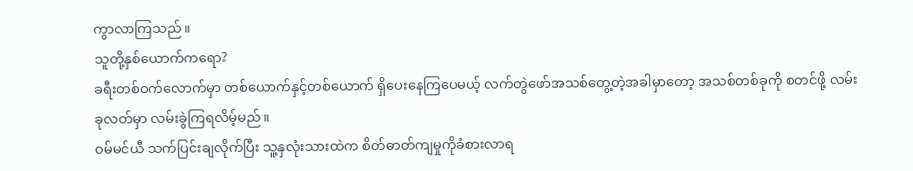ကွာလာကြသည်။
သူတို့နှစ်ယောက်ကရော?
ခရီးတစ်ဝက်လောက်မှာ တစ်ယောက်နှင့်တစ်ယောက် ရှိပေးနေကြပေမယ့် လက်တွဲဖော်အသစ်တွေ့တဲ့အခါမှာတော့ အသစ်တစ်ခုကို စတင်ဖို့ လမ်းခုလတ်မှာ လမ်းခွဲကြရလိမ့်မည်။
ဝမ်မင်ယီ သက်ပြင်းချလိုက်ပြီး သူ့နှလုံးသားထဲက စိတ်ဓာတ်ကျမှုကိုခံစားလာရ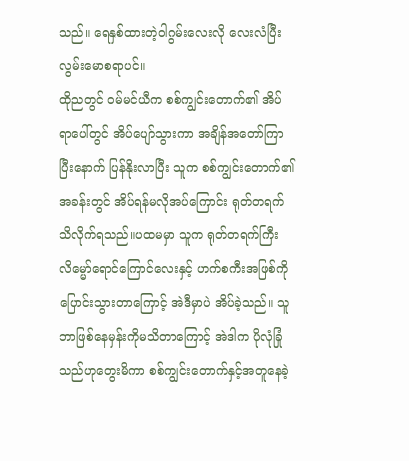သည်။ ရေနှစ်ထားတဲ့ဝါဂွမ်းလေးလို လေးလံပြီးလွမ်းမောစရာပင်။
ထိုညတွင် ဝမ်မင်ယီက စစ်ကျွင်းတောက်၏ အိပ်ရာပေါ်တွင် အိပ်ပျော်သွားကာ အချိန်အတော်ကြာပြီးနောက် ပြန်နိုးလာပြီး သူက စစ်ကျွင်းတောက်၏အခန်းတွင် အိပ်ရန်မလိုအပ်ကြောင်း ရုတ်တရက် သိလိုက်ရသည်။ပထမမှာ သူက ရုတ်တရက်ကြီး လိမ္မော်ရောင်ကြောင်လေးနှင့် ဟက်စကီးအဖြစ်ကို ပြောင်းသွားတာကြောင့် အဲဒီမှာပဲ အိပ်ခဲ့သည်။ သူဘာဖြစ်နေမှန်းကိုမသိတာကြောင့် အဲဒါက ပိုလုံခြုံသည်ဟုတွေးမိကာ စစ်ကျွင်းတောက်နှင့်အတူနေခဲ့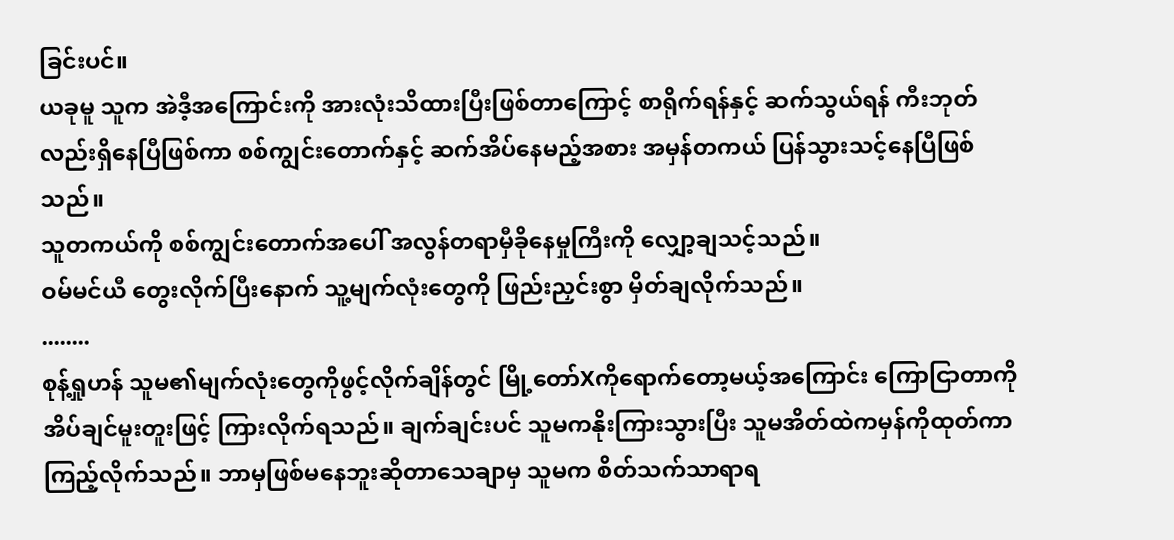ခြင်းပင်။
ယခုမူ သူက အဲဒီ့အကြောင်းကို အားလုံးသိထားပြီးဖြစ်တာကြောင့် စာရိုက်ရန်နှင့် ဆက်သွယ်ရန် ကီးဘုတ်လည်းရှိနေပြီဖြစ်ကာ စစ်ကျွင်းတောက်နှင့် ဆက်အိပ်နေမည့်အစား အမှန်တကယ် ပြန်သွားသင့်နေပြီဖြစ်သည်။
သူတကယ်ကို စစ်ကျွင်းတောက်အပေါ် အလွန်တရာမှီခိုနေမှုကြီးကို လျှော့ချသင့်သည်။
ဝမ်မင်ယီ တွေးလိုက်ပြီးနောက် သူ့မျက်လုံးတွေကို ဖြည်းညှင်းစွာ မှိတ်ချလိုက်သည်။
........
စုန့်ရှုဟန် သူမ၏မျက်လုံးတွေကိုဖွင့်လိုက်ချိန်တွင် မြို့တော်Xကိုရောက်တော့မယ့်အကြောင်း ကြောငြာတာကို အိပ်ချင်မူးတူးဖြင့် ကြားလိုက်ရသည်။ ချက်ချင်းပင် သူမကနိုးကြားသွားပြီး သူမအိတ်ထဲကမှန်ကိုထုတ်ကာ ကြည့်လိုက်သည်။ ဘာမှဖြစ်မနေဘူးဆိုတာသေချာမှ သူမက စိတ်သက်သာရာရ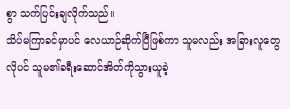စွာ သက်ပြင်းချလိုက်သည်။
သိပ်မကြာခင်မှာပင် လေယာဉ်ဆိုက်ပြီဖြစ်ကာ သူမလည်း အခြားလူတွေလိုပင် သူမ၏ခရီးဆောင်အိတ်ကိုသွားယူခဲ့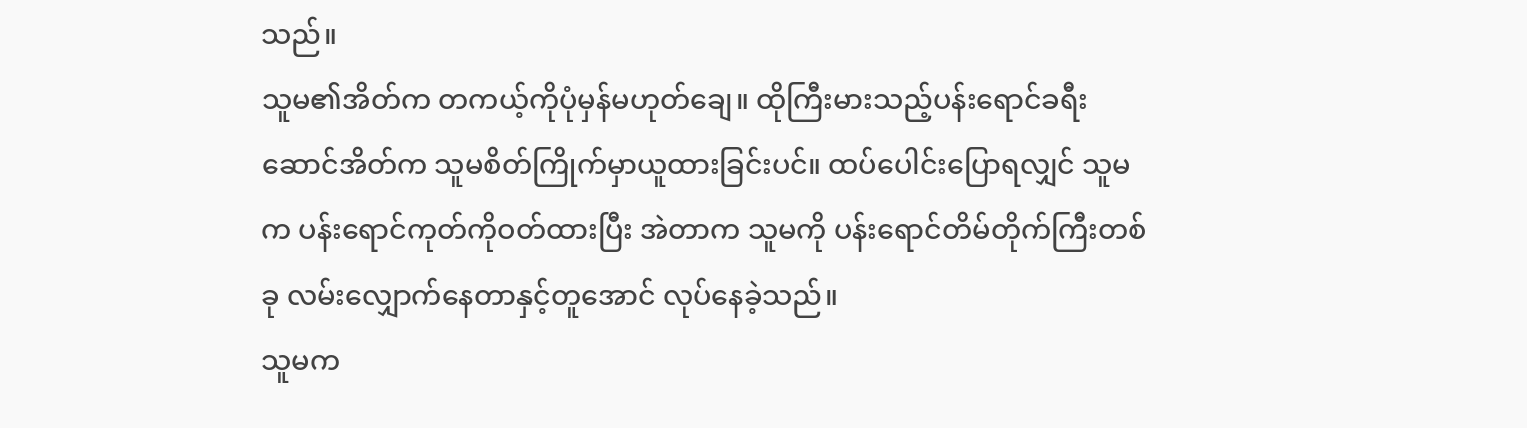သည်။
သူမ၏အိတ်က တကယ့်ကိုပုံမှန်မဟုတ်ချေ။ ထိုကြီးမားသည့်ပန်းရောင်ခရီးဆောင်အိတ်က သူမစိတ်ကြိုက်မှာယူထားခြင်းပင်။ ထပ်ပေါင်းပြောရလျှင် သူမက ပန်းရောင်ကုတ်ကိုဝတ်ထားပြီး အဲတာက သူမကို ပန်းရောင်တိမ်တိုက်ကြီးတစ်ခု လမ်းလျှောက်နေတာနှင့်တူအောင် လုပ်နေခဲ့သည်။
သူမက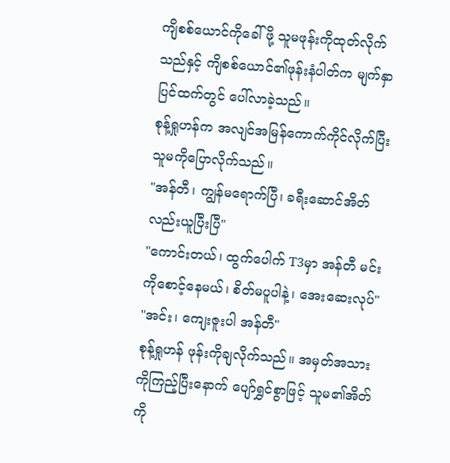ကျိစစ်ယောင်ကိုခေါ်ဖို့ သူမဖုန်းကိုထုတ်လိုက်သည်နှင့် ကျိစစ်ယောင်၏ဖုန်းနံပါတ်က မျက်နှာပြင်ထက်တွင် ပေါ်လာခဲ့သည်။
စုန့်ရှုဟန်က အလျင်အမြန်ကောက်ကိုင်လိုက်ပြီး သူမကိုပြောလိုက်သည်။
"အန်တီ၊ ကျွန်မရောက်ပြီ၊ ခရီးဆောင်အိတ်လည်းယူပြီးပြီ"
"ကောင်းတယ်၊ ထွက်ပေါက် T3မှာ အန်တီ မင်းကိုစောင့်နေမယ်၊ စိတ်မပူပါနဲ့၊ အေးဆေးလုပ်"
"အင်း၊ ကျေးဇူးပါ အန်တီ"
စုန့်ရှုဟန် ဖုန်းကိုချလိုက်သည်။ အမှတ်အသားကိုကြည့်ပြီးနောက် ပျော်ရွှင်စွာဖြင့် သူမ၏အိတ်ကို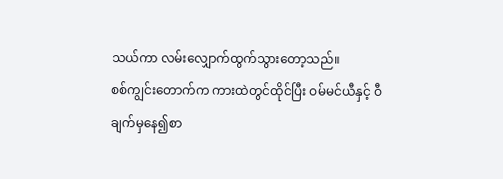သယ်ကာ လမ်းလျှောက်ထွက်သွားတော့သည်။
စစ်ကျွင်းတောက်က ကားထဲတွင်ထိုင်ပြီး ဝမ်မင်ယီနှင့် ဝီချက်မှနေ၍စာ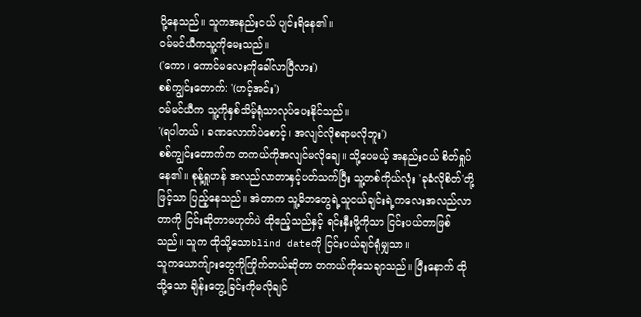ပို့နေသည်။ သူကအနည်းငယ် ပျင်းရိနေ၏။
ဝမ်မင်ယီကသူ့ကိုမေးသည်။
('ကော၊ ကောင်မလေးကိုခေါ်လာပြီလား')
စစ်ကျွင်းတောက်: '(ဟင့်အင်း')
ဝမ်မင်ယီက သူ့ကိုနှစ်သိမ့်ရုံသာလုပ်ပေးနိုင်သည်။
'(ရပါတယ် ၊ ခဏလောက်ပဲစောင့်၊ အလျင်လိုစရာမလိုဘူး')
စစ်ကျွင်းတောက်က တကယ်ကိုအလျင်မလိုချေ။ သို့ပေမယ့် အနည်းငယ် စိတ်ရှုပ်နေ၏။ စုန့်ရှုဟန် အလည်လာတာနှင့်ပတ်သက်ပြီး သူ့တစ်ကိုယ်လုံး 'ခုခံလိုစိတ်'တို့ဖြင့်သာ ပြည့်နေသည်။ အဲတာက သူ့မိဘတွေရဲ့သူငယ်ချင်းရဲ့ကလေးအလည်လာတာကို ငြင်းဆိုတာမဟုတ်ပဲ ထိုဧည့်သည်နှင့် ရင်းနှီးဖို့ကိုသာ ငြင်းပယ်တာဖြစ်သည်။ သူက ထိုသို့သောblind dateကို ငြင်းပယ်ချင်ရုံမျှသာ။
သူကယောက်ျားတွေကိုကြိုက်တယ်ဆိုတာ တကယ်ကိုသေချာသည်။ ပြီးနောက် ထိုသို့သော ချိန်းတွေ့ခြင်းကိုမလိုချင်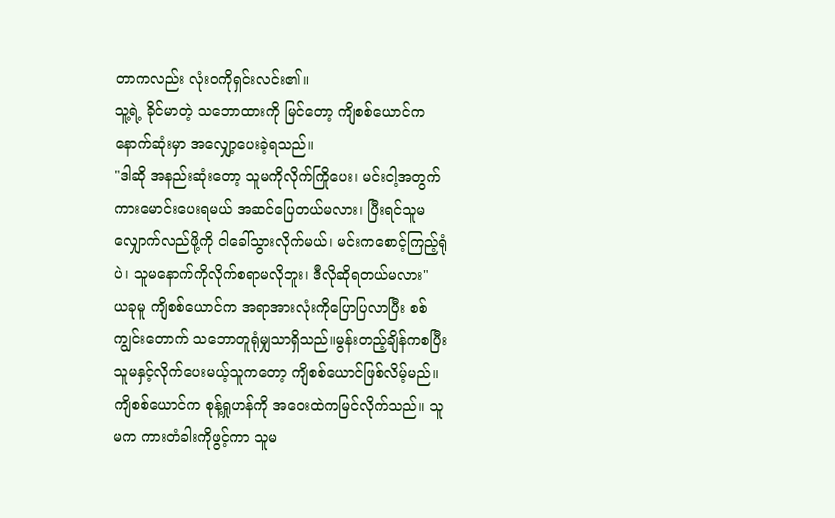တာကလည်း လုံးဝကိုရှင်းလင်း၏။
သူ့ရဲ့ ခိုင်မာတဲ့ သဘောထားကို မြင်တော့ ကျိစစ်ယောင်က နောက်ဆုံးမှာ အလျှော့ပေးခဲ့ရသည်။
"ဒါဆို အနည်းဆုံးတော့ သူမကိုလိုက်ကြိုပေး၊ မင်းငါ့အတွက်ကားမောင်းပေးရမယ် အဆင်ပြေတယ်မလား၊ ပြီးရင်သူမလျှောက်လည်ဖို့ကို ငါခေါ်သွားလိုက်မယ်၊ မင်းကစောင့်ကြည့်ရုံပဲ၊ သူမနောက်ကိုလိုက်စရာမလိုဘူး၊ ဒီလိုဆိုရတယ်မလား"
ယခုမူ ကျိစစ်ယောင်က အရာအားလုံးကိုပြောပြလာပြီး စစ်ကျွင်းတောက် သဘောတူရုံမျှသာရှိသည်။မွန်းတည့်ချိန်ကစပြီး သူမနှင့်လိုက်ပေးမယ့်သူကတော့ ကျိစစ်ယောင်ဖြစ်လိမ့်မည်။
ကျိစစ်ယောင်က စုန့်ရှုဟန်ကို အဝေးထဲကမြင်လိုက်သည်။ သူမက ကားတံခါးကိုဖွင့်ကာ သူမ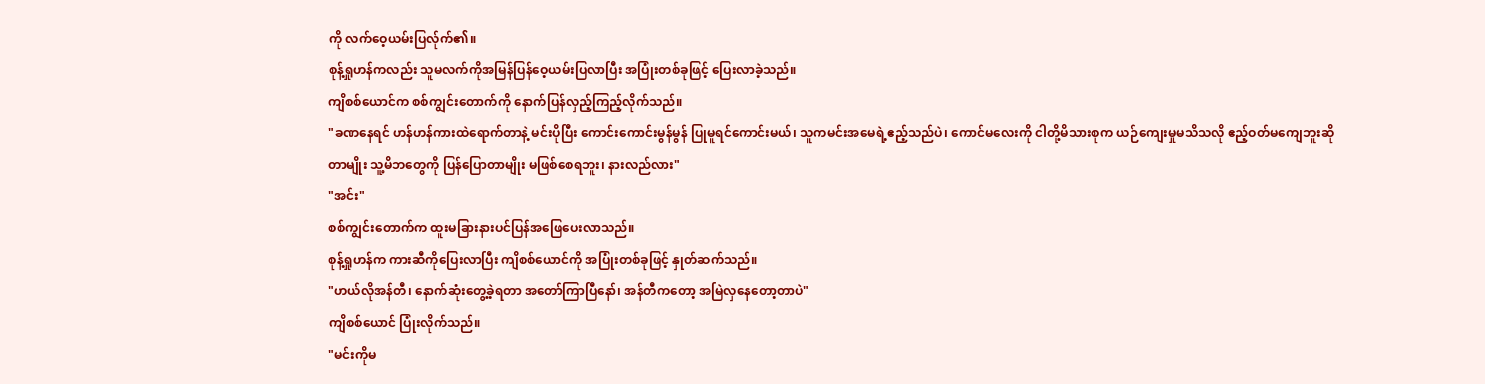ကို လက်ဝေ့ယမ်းပြလ်ုက်၏။
စုန့်ရှုဟန်ကလည်း သူမလက်ကိုအမြန်ပြန်ဝေ့ယမ်းပြလာပြီး အပြုံးတစ်ခုဖြင့် ပြေးလာခဲ့သည်။
ကျိစစ်ယောင်က စစ်ကျွင်းတောက်ကို နောက်ပြန်လှည့်ကြည့်လိုက်သည်။
"ခဏနေရင် ဟန်ဟန်ကားထဲရောက်တာနဲ့ မင်းပိုပြီး ကောင်းကောင်းမွန်မွန် ပြုမူရင်ကောင်းမယ်၊ သူကမင်းအမေရဲ့ဧည့်သည်ပဲ၊ ကောင်မလေးကို ငါတို့မိသားစုက ယဉ်ကျေးမှုမသိသလို ဧည့်ဝတ်မကျေဘူးဆိုတာမျိုး သူ့မိဘတွေကို ပြန်ပြောတာမျိုး မဖြစ်စေရဘူး၊ နားလည်လား"
"အင်း"
စစ်ကျွင်းတောက်က ထူးမခြားနားပင်ပြန်အဖြေပေးလာသည်။
စုန့်ရှုဟန်က ကားဆီကိုပြေးလာပြီး ကျိစစ်ယောင်ကို အပြုံးတစ်ခုဖြင့် နှုတ်ဆက်သည်။
"ဟယ်လိုအန်တီ၊ နောက်ဆုံးတွေ့ခဲ့ရတာ အတော်ကြာပြီနော်၊ အန်တီကတော့ အမြဲလှနေတော့တာပဲ"
ကျိစစ်ယောင် ပြုံးလိုက်သည်။
"မင်းကိုမ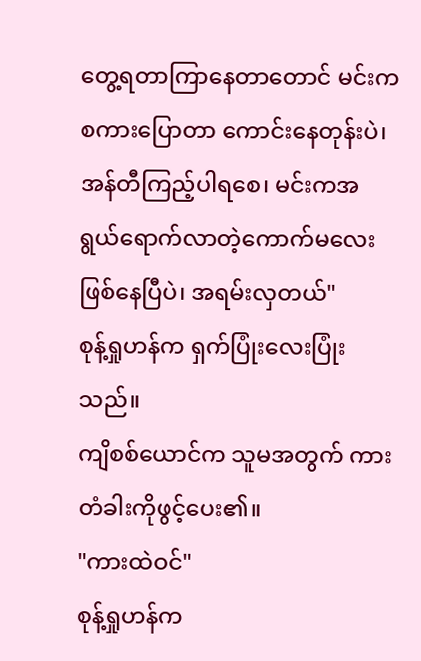တွေ့ရတာကြာနေတာတောင် မင်းကစကားပြောတာ ကောင်းနေတုန်းပဲ၊ အန်တီကြည့်ပါရစေ၊ မင်းကအရွယ်ရောက်လာတဲ့ကောက်မလေးဖြစ်နေပြီပဲ၊ အရမ်းလှတယ်"
စုန့်ရှုဟန်က ရှက်ပြုံးလေးပြုံးသည်။
ကျိစစ်ယောင်က သူမအတွက် ကားတံခါးကိုဖွင့်ပေး၏။
"ကားထဲဝင်"
စုန့်ရှုဟန်က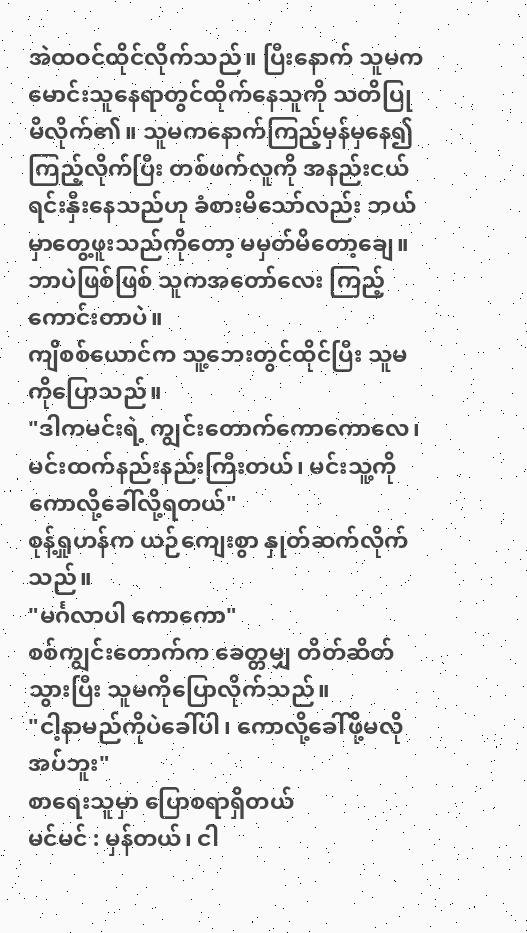အဲထဝင်ထိုင်လိုက်သည်။ ပြီးနောက် သူမက မောင်းသူနေရာတွင်ထိုက်နေသူကို သတိပြုမိလိုက်၏။ သူမကနောက်ကြည့်မှန်မှနေ၍ ကြည့်လိုက်ပြီး တစ်ဖက်လူကို အနည်းငယ်ရင်းနှီးနေသည်ဟု ခံစားမိသော်လည်း ဘယ်မှာတွေ့ဖူးသည်ကိုတော့ မမှတ်မိတော့ချေ။
ဘာပဲဖြစ်ဖြစ် သူကအတော်လေး ကြည့်ကောင်းတာပဲ။
ကျိစစ်ယောင်က သူ့ဘေးတွင်ထိုင်ပြီး သူမကိုပြောသည်။
"ဒါကမင်းရဲ့ ကျွင်းတောက်ကောကောလေ၊ မင်းထက်နည်းနည်းကြီးတယ်၊ မင်းသူ့ကို ကောလို့ခေါ်လို့ရတယ်"
စုန့်ရှုဟန်က ယဉ်ကျေးစွာ နှုတ်ဆက်လိုက်သည်။
"မင်္ဂလာပါ ကောကော"
စစ်ကျွင်းတောက်က ခေတ္တမျှ တိတ်ဆိတ်သွားပြီး သူမကိုပြောလိုက်သည်။
"ငါ့နာမည်ကိုပဲခေါ်ပါ၊ ကောလို့ခေါ်ဖို့မလိုအပ်ဘူး"
စာရေးသူမှာ ပြောစရာရှိတယ်
မင်မင် : မှန်တယ်၊ ငါ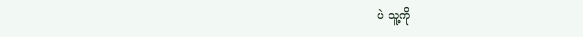ပဲ သူ့ကို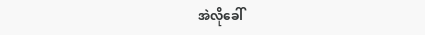အဲလိုခေါ်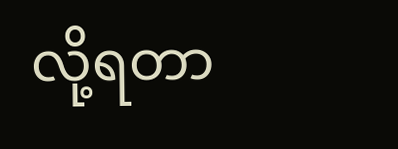လို့ရတာ